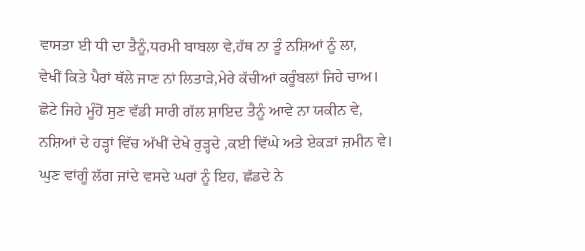ਵਾਸਤਾ ਈ ਧੀ ਦਾ ਤੈਨੂੰ,ਧਰਮੀ ਬਾਬਲਾ ਵੇ,ਹੱਥ ਨਾ ਤੂੰ ਨਸ਼ਿਆਂ ਨੂੰ ਲਾ,
ਵੇਖੀਂ ਕਿਤੇ ਪੈਰਾਂ ਥੱਲੇ ਜਾਣ ਨਾਂ ਲਿਤਾੜੇ,ਮੇਰੇ ਕੱਚੀਆਂ ਕਰੂੰਬਲਾਂ ਜਿਹੇ ਚਾਅ।
ਛੋਟੇ ਜਿਹੇ ਮੂੰਹੋਂ ਸੁਣ ਵੱਡੀ ਸਾਰੀ ਗੱਲ ਸ਼ਾਇਦ ਤੈਨੂੰ ਆਵੇ ਨਾ ਯਕੀਨ ਵੇ,
ਨਸ਼ਿਆਂ ਦੇ ਹੜ੍ਹਾਂ ਵਿੱਚ ਅੱਖੀਂ ਦੇਖੇ ਰੁੜ੍ਹਦੇ ,ਕਈ ਵਿੱਘੇ ਅਤੇ ਏਕੜਾਂ ਜ਼ਮੀਨ ਵੇ।
ਘੁਣ ਵਾਂਗੂੰ ਲੱਗ ਜਾਂਦੇ ਵਸਦੇ ਘਰਾਂ ਨੂੰ ਇਹ, ਛੱਡਦੇ ਨੇ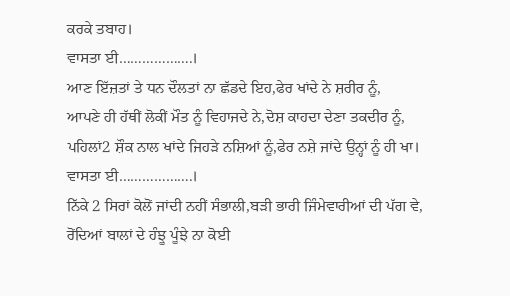ਕਰਕੇ ਤਬਾਹ।
ਵਾਸਤਾ ਈ……………….।
ਆਣ ਇੱਜ਼ਤਾਂ ਤੇ ਧਨ ਦੌਲਤਾਂ ਨਾ ਛੱਡਦੇ ਇਹ,ਫੇਰ ਖਾਂਦੇ ਨੇ ਸ਼ਰੀਰ ਨੂੰ,
ਆਪਣੇ ਹੀ ਹੱਥੀਂ ਲੋਕੀਂ ਮੌਤ ਨੂੰ ਵਿਹਾਜਦੇ ਨੇ,ਦੋਸ਼ ਕਾਹਦਾ ਦੇਣਾ ਤਕਦੀਰ ਨੂੰ,
ਪਹਿਲਾਂ2 ਸ਼ੌਕ ਨਾਲ ਖਾਂਦੇ ਜਿਹੜੇ ਨਸ਼ਿਆਂ ਨੂੰ,ਫੇਰ ਨਸ਼ੇ ਜਾਂਦੇ ਉਨ੍ਹਾਂ ਨੂੰ ਹੀ ਖਾ।
ਵਾਸਤਾ ਈ……………….।
ਨਿੱਕੇ 2 ਸਿਰਾਂ ਕੋਲੋਂ ਜਾਂਦੀ ਨਹੀਂ ਸੰਭਾਲੀ,ਬੜੀ ਭਾਰੀ ਜਿੰਮੇਵਾਰੀਆਂ ਦੀ ਪੱਗ ਵੇ,
ਰੋਂਦਿਆਂ ਬਾਲਾਂ ਦੇ ਹੰਝੂ ਪੂੰਝੇ ਨਾ ਕੋਈ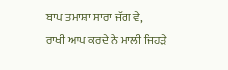ਬਾਪ ਤਮਾਸ਼ਾ ਸਾਰਾ ਜੱਗ ਵੇ,
ਰਾਖੀ ਆਪ ਕਰਦੇ ਨੇ ਮਾਲੀ ਜਿਹੜੇ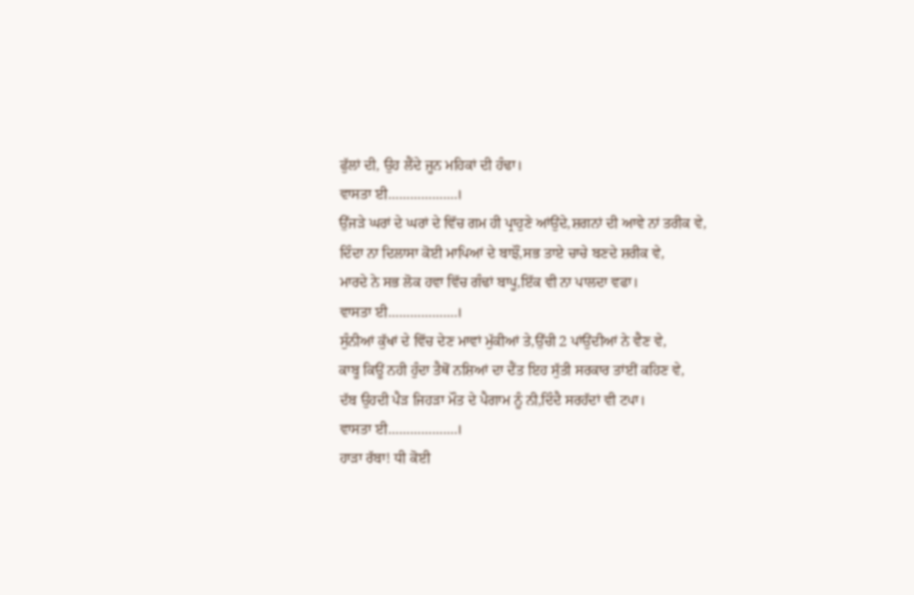ਫੁੱਲਾਂ ਦੀ, ਉਹ ਲੈਂਦੇ ਜੂਨ ਮਹਿਕਾਂ ਦੀ ਹੰਢਾ।
ਵਾਸਤਾ ਈ……………….।
ਉੱਜੜੇ ਘਰਾਂ ਦੇ ਘਰਾਂ ਦੇ ਵਿੱਚ ਗਮ ਹੀ ਪ੍ਰਾਹੁਣੇ ਆਂਉਂਦੇ,ਸ਼ਗਨਾਂ ਦੀ ਆਵੇ ਨਾਂ ਤਰੀਕ ਵੇ,
ਦਿੰਦਾ ਨਾ ਦਿਲਾਸਾ ਕੋਈ ਮਾਪਿਆਂ ਦੇ ਬਾਝੌਂ,ਸਭ ਤਾਏ ਚਾਚੇ ਬਣਦੇ ਸ਼ਰੀਕ ਵੇ,
ਮਾਰਦੇ ਨੇ ਸਭ ਲੋਕ ਹਵਾ ਵਿੱਚ ਗੰਢਾਂ ਬਾਪੂ,ਇੱਕ ਵੀ ਨਾ ਪਾਲਦਾ ਵਫਾ।
ਵਾਸਤਾ ਈ……………….।
ਸੁੰਨੀਆਂ ਕੁੱਖਾਂ ਦੇ ਵਿੱਚ ਦੇਣ ਮਾਵਾਂ ਮੁੱਕੀਆਂ ਤੇ,ਉੱਚੀ 2 ਪਾਂਉਂਦੀਆਂ ਨੇ ਵੈਣ ਵੇ,
ਕਾਬੂ ਕਿਊਂ ਨਹੀ ਹੁੰਦਾ ਤੈਥੋਂ ਨਸ਼ਿਆਂ ਦਾ ਦੈਂਤ ਇਹ ਸੁੱਤੀ ਸਰਕਾਰ ਤਾਂਈਂ ਕਹਿਣ ਵੇ,
ਦੱਬ ਉਹਦੀ ਪੈੜ ਜਿਹੜਾ ਮੌਤ ਦੇ ਪੈਗਾਮ ਨੂੰ ਨੀ,ਦਿੰਦੈ ਸਰਹੱਦਾਂ ਵੀ ਟਪਾ।
ਵਾਸਤਾ ਈ……………….।
ਹਾੜਾ ਰੱਬਾ! ਧੀ ਕੋਈ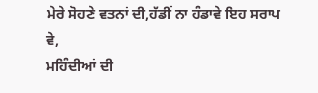ਮੇਰੇ ਸੋਹਣੇ ਵਤਨਾਂ ਦੀ,ਹੱਡੀਂ ਨਾ ਹੰਡਾਵੇ ਇਹ ਸਰਾਪ ਵੇ,
ਮਹਿੰਦੀਆਂ ਦੀ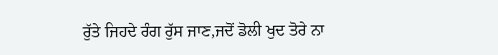ਰੁੱਤੇ ਜਿਹਦੇ ਰੰਗ ਰੁੱਸ ਜਾਣ,ਜਦੋਂ ਡੋਲੀ ਖੁਦ ਤੋਰੇ ਨਾ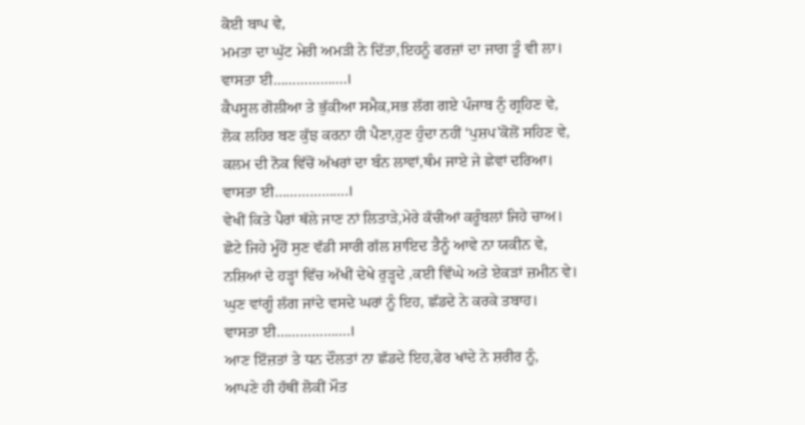ਕੋਈ ਬਾਪ ਵੇ,
ਮਮਤਾ ਦਾ ਘੁੱਟ ਮੇਰੀ ਅਮੜੀ ਨੇ ਦਿੱਤਾ,ਇਹਨੂੰ ਫਰਜ਼ਾਂ ਦਾ ਜਾਗ ਤੂੰ ਵੀ ਲਾ।
ਵਾਸਤਾ ਈ……………….।
ਕੈਪਸੂਲ ਗੋਲੀਆ ਤੇ ਭੁੱਕੀਆ ਸਮੈਕ,ਸਭ ਲੱਗ ਗਏ ਪੰਜਾਬ ਨੁੰ ਗ੍ਰਹਿਣ ਵੇ,
ਲੋਕ ਲਹਿਰ ਬਣ ਕੁੱਝ ਕਰਨਾ ਹੀ ਪੈਣਾ,ਹੁਣ ਹੁੰਦਾ ਨਹੀਂ ‘ਪੁਸ਼ਪ’ਕੋਲੋਂ ਸਹਿਣ ਵੇ,
ਕਲਮ ਦੀ ਨੋਕ ਵਿੱਚੋਂ ਅੱਖਰਾਂ ਦਾ ਬੰਨ ਲਾਵਾਂ,ਥੰਮ ਜਾਏ ਜੇ ਛੇਵਾਂ ਦਰਿਆ।
ਵਾਸਤਾ ਈ……………….।
ਵੇਖੀਂ ਕਿਤੇ ਪੈਰਾਂ ਥੱਲੇ ਜਾਣ ਨਾਂ ਲਿਤਾੜੇ,ਮੇਰੇ ਕੱਚੀਆਂ ਕਰੂੰਬਲਾਂ ਜਿਹੇ ਚਾਅ।
ਛੋਟੇ ਜਿਹੇ ਮੂੰਹੋਂ ਸੁਣ ਵੱਡੀ ਸਾਰੀ ਗੱਲ ਸ਼ਾਇਦ ਤੈਨੂੰ ਆਵੇ ਨਾ ਯਕੀਨ ਵੇ,
ਨਸ਼ਿਆਂ ਦੇ ਹੜ੍ਹਾਂ ਵਿੱਚ ਅੱਖੀਂ ਦੇਖੇ ਰੁੜ੍ਹਦੇ ,ਕਈ ਵਿੱਘੇ ਅਤੇ ਏਕੜਾਂ ਜ਼ਮੀਨ ਵੇ।
ਘੁਣ ਵਾਂਗੂੰ ਲੱਗ ਜਾਂਦੇ ਵਸਦੇ ਘਰਾਂ ਨੂੰ ਇਹ, ਛੱਡਦੇ ਨੇ ਕਰਕੇ ਤਬਾਹ।
ਵਾਸਤਾ ਈ……………….।
ਆਣ ਇੱਜ਼ਤਾਂ ਤੇ ਧਨ ਦੌਲਤਾਂ ਨਾ ਛੱਡਦੇ ਇਹ,ਫੇਰ ਖਾਂਦੇ ਨੇ ਸ਼ਰੀਰ ਨੂੰ,
ਆਪਣੇ ਹੀ ਹੱਥੀਂ ਲੋਕੀਂ ਮੌਤ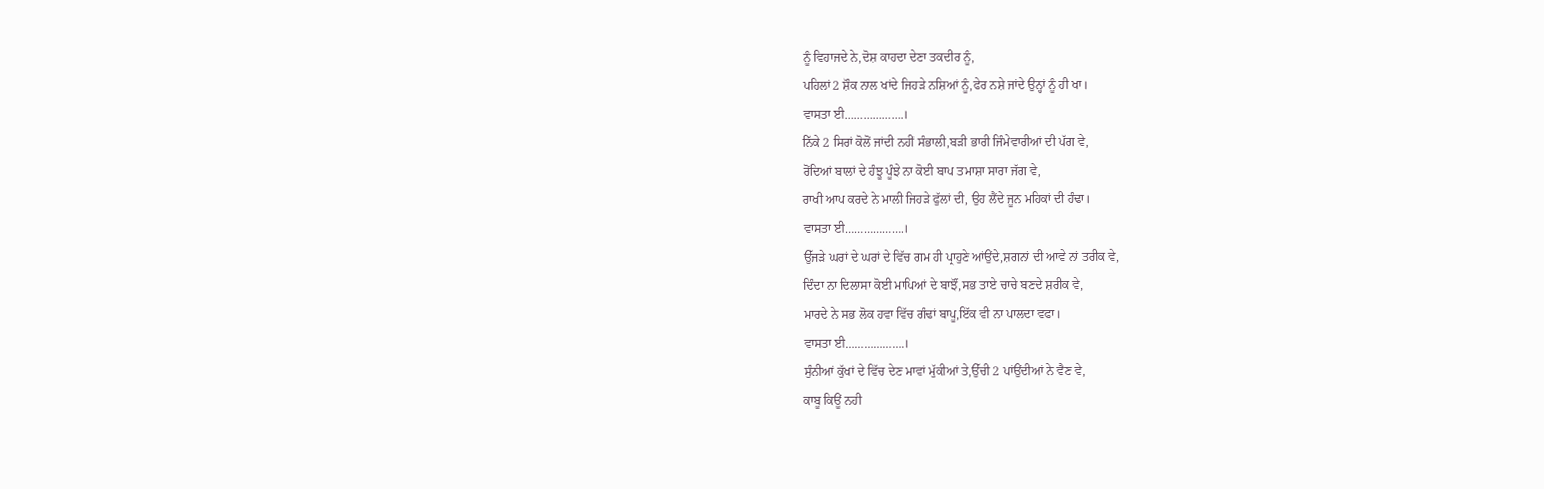ਨੂੰ ਵਿਹਾਜਦੇ ਨੇ,ਦੋਸ਼ ਕਾਹਦਾ ਦੇਣਾ ਤਕਦੀਰ ਨੂੰ,
ਪਹਿਲਾਂ2 ਸ਼ੌਕ ਨਾਲ ਖਾਂਦੇ ਜਿਹੜੇ ਨਸ਼ਿਆਂ ਨੂੰ,ਫੇਰ ਨਸ਼ੇ ਜਾਂਦੇ ਉਨ੍ਹਾਂ ਨੂੰ ਹੀ ਖਾ।
ਵਾਸਤਾ ਈ……………….।
ਨਿੱਕੇ 2 ਸਿਰਾਂ ਕੋਲੋਂ ਜਾਂਦੀ ਨਹੀਂ ਸੰਭਾਲੀ,ਬੜੀ ਭਾਰੀ ਜਿੰਮੇਵਾਰੀਆਂ ਦੀ ਪੱਗ ਵੇ,
ਰੋਂਦਿਆਂ ਬਾਲਾਂ ਦੇ ਹੰਝੂ ਪੂੰਝੇ ਨਾ ਕੋਈ ਬਾਪ ਤਮਾਸ਼ਾ ਸਾਰਾ ਜੱਗ ਵੇ,
ਰਾਖੀ ਆਪ ਕਰਦੇ ਨੇ ਮਾਲੀ ਜਿਹੜੇ ਫੁੱਲਾਂ ਦੀ, ਉਹ ਲੈਂਦੇ ਜੂਨ ਮਹਿਕਾਂ ਦੀ ਹੰਢਾ।
ਵਾਸਤਾ ਈ……………….।
ਉੱਜੜੇ ਘਰਾਂ ਦੇ ਘਰਾਂ ਦੇ ਵਿੱਚ ਗਮ ਹੀ ਪ੍ਰਾਹੁਣੇ ਆਂਉਂਦੇ,ਸ਼ਗਨਾਂ ਦੀ ਆਵੇ ਨਾਂ ਤਰੀਕ ਵੇ,
ਦਿੰਦਾ ਨਾ ਦਿਲਾਸਾ ਕੋਈ ਮਾਪਿਆਂ ਦੇ ਬਾਝੌਂ,ਸਭ ਤਾਏ ਚਾਚੇ ਬਣਦੇ ਸ਼ਰੀਕ ਵੇ,
ਮਾਰਦੇ ਨੇ ਸਭ ਲੋਕ ਹਵਾ ਵਿੱਚ ਗੰਢਾਂ ਬਾਪੂ,ਇੱਕ ਵੀ ਨਾ ਪਾਲਦਾ ਵਫਾ।
ਵਾਸਤਾ ਈ……………….।
ਸੁੰਨੀਆਂ ਕੁੱਖਾਂ ਦੇ ਵਿੱਚ ਦੇਣ ਮਾਵਾਂ ਮੁੱਕੀਆਂ ਤੇ,ਉੱਚੀ 2 ਪਾਂਉਂਦੀਆਂ ਨੇ ਵੈਣ ਵੇ,
ਕਾਬੂ ਕਿਊਂ ਨਹੀ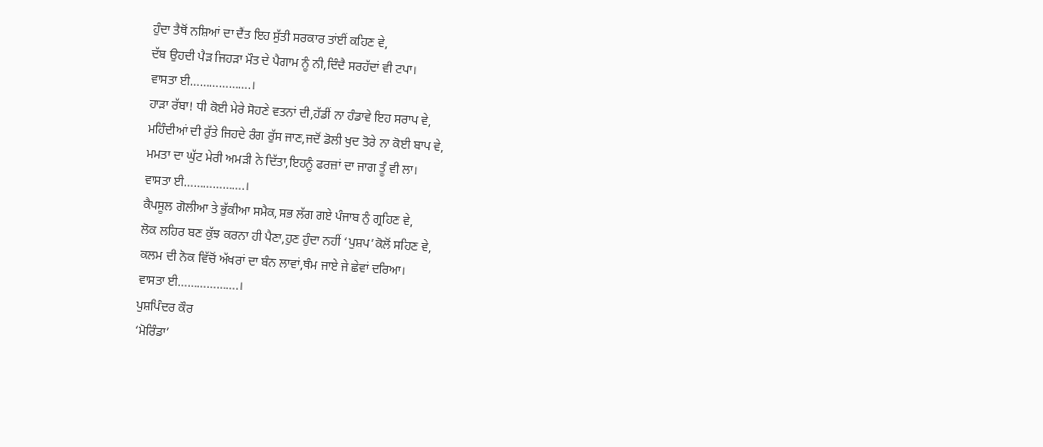ਹੁੰਦਾ ਤੈਥੋਂ ਨਸ਼ਿਆਂ ਦਾ ਦੈਂਤ ਇਹ ਸੁੱਤੀ ਸਰਕਾਰ ਤਾਂਈਂ ਕਹਿਣ ਵੇ,
ਦੱਬ ਉਹਦੀ ਪੈੜ ਜਿਹੜਾ ਮੌਤ ਦੇ ਪੈਗਾਮ ਨੂੰ ਨੀ,ਦਿੰਦੈ ਸਰਹੱਦਾਂ ਵੀ ਟਪਾ।
ਵਾਸਤਾ ਈ……………….।
ਹਾੜਾ ਰੱਬਾ! ਧੀ ਕੋਈ ਮੇਰੇ ਸੋਹਣੇ ਵਤਨਾਂ ਦੀ,ਹੱਡੀਂ ਨਾ ਹੰਡਾਵੇ ਇਹ ਸਰਾਪ ਵੇ,
ਮਹਿੰਦੀਆਂ ਦੀ ਰੁੱਤੇ ਜਿਹਦੇ ਰੰਗ ਰੁੱਸ ਜਾਣ,ਜਦੋਂ ਡੋਲੀ ਖੁਦ ਤੋਰੇ ਨਾ ਕੋਈ ਬਾਪ ਵੇ,
ਮਮਤਾ ਦਾ ਘੁੱਟ ਮੇਰੀ ਅਮੜੀ ਨੇ ਦਿੱਤਾ,ਇਹਨੂੰ ਫਰਜ਼ਾਂ ਦਾ ਜਾਗ ਤੂੰ ਵੀ ਲਾ।
ਵਾਸਤਾ ਈ……………….।
ਕੈਪਸੂਲ ਗੋਲੀਆ ਤੇ ਭੁੱਕੀਆ ਸਮੈਕ,ਸਭ ਲੱਗ ਗਏ ਪੰਜਾਬ ਨੁੰ ਗ੍ਰਹਿਣ ਵੇ,
ਲੋਕ ਲਹਿਰ ਬਣ ਕੁੱਝ ਕਰਨਾ ਹੀ ਪੈਣਾ,ਹੁਣ ਹੁੰਦਾ ਨਹੀਂ ‘ਪੁਸ਼ਪ’ਕੋਲੋਂ ਸਹਿਣ ਵੇ,
ਕਲਮ ਦੀ ਨੋਕ ਵਿੱਚੋਂ ਅੱਖਰਾਂ ਦਾ ਬੰਨ ਲਾਵਾਂ,ਥੰਮ ਜਾਏ ਜੇ ਛੇਵਾਂ ਦਰਿਆ।
ਵਾਸਤਾ ਈ……………….।
ਪੁਸ਼ਪਿੰਦਰ ਕੌਰ
‘ਮੋਰਿੰਡਾ’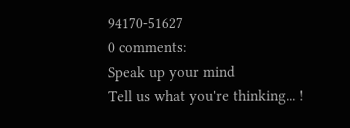94170-51627
0 comments:
Speak up your mind
Tell us what you're thinking... !